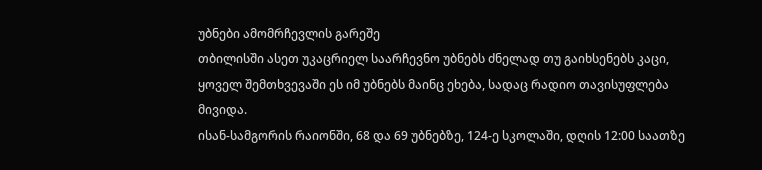უბნები ამომრჩევლის გარეშე
თბილისში ასეთ უკაცრიელ საარჩევნო უბნებს ძნელად თუ გაიხსენებს კაცი, ყოველ შემთხვევაში ეს იმ უბნებს მაინც ეხება, სადაც რადიო თავისუფლება მივიდა.
ისან-სამგორის რაიონში, 68 და 69 უბნებზე, 124-ე სკოლაში, დღის 12:00 საათზე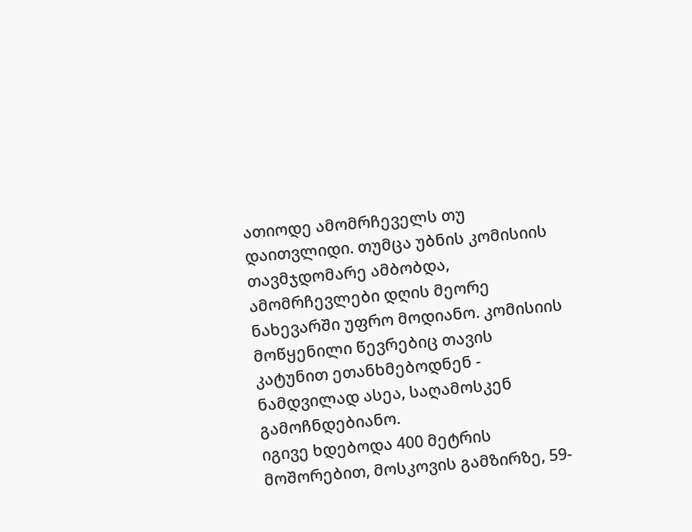ათიოდე ამომრჩეველს თუ დაითვლიდი. თუმცა უბნის კომისიის თავმჯდომარე ამბობდა, ამომრჩევლები დღის მეორე ნახევარში უფრო მოდიანო. კომისიის მოწყენილი წევრებიც თავის კატუნით ეთანხმებოდნენ - ნამდვილად ასეა, საღამოსკენ გამოჩნდებიანო.
იგივე ხდებოდა 400 მეტრის მოშორებით, მოსკოვის გამზირზე, 59-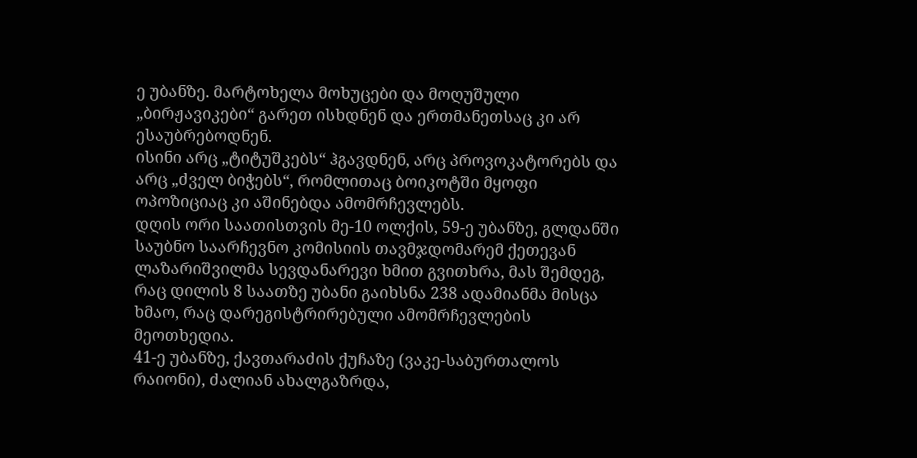ე უბანზე. მარტოხელა მოხუცები და მოღუშული „ბირჟავიკები“ გარეთ ისხდნენ და ერთმანეთსაც კი არ ესაუბრებოდნენ.
ისინი არც „ტიტუშკებს“ ჰგავდნენ, არც პროვოკატორებს და არც „ძველ ბიჭებს“, რომლითაც ბოიკოტში მყოფი ოპოზიციაც კი აშინებდა ამომრჩევლებს.
დღის ორი საათისთვის მე-10 ოლქის, 59-ე უბანზე, გლდანში საუბნო საარჩევნო კომისიის თავმჯდომარემ ქეთევან ლაზარიშვილმა სევდანარევი ხმით გვითხრა, მას შემდეგ, რაც დილის 8 საათზე უბანი გაიხსნა 238 ადამიანმა მისცა ხმაო, რაც დარეგისტრირებული ამომრჩევლების მეოთხედია.
41-ე უბანზე, ქავთარაძის ქუჩაზე (ვაკე-საბურთალოს რაიონი), ძალიან ახალგაზრდა,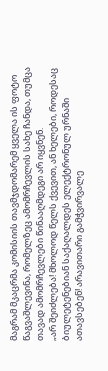მაგრამ მკაცრმა კომისიის თავმჯდომარემ ყველა ის ფოტო წაგვაშლევინა, რომელზეც ამომრჩევლის სახე ჩანდა, თუმცა თავად ამომრჩევლები წინააღმდეგი არ იყვნენ.
„არ შეიძლება! მხოლოდ წელს ქვევით, ან ხელები, როდესაც ბიულეტენებიან საქაღალდეს ელექტრონულ ურნაში ათავსებენ! არავითარი გამჭვირვალე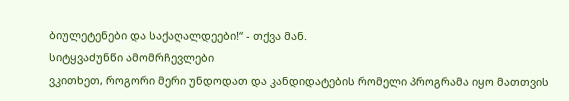ბიულეტენები და საქაღალდეები!“ - თქვა მან.
სიტყვაძუნწი ამომრჩევლები
ვკითხეთ, როგორი მერი უნდოდათ და კანდიდატების რომელი პროგრამა იყო მათთვის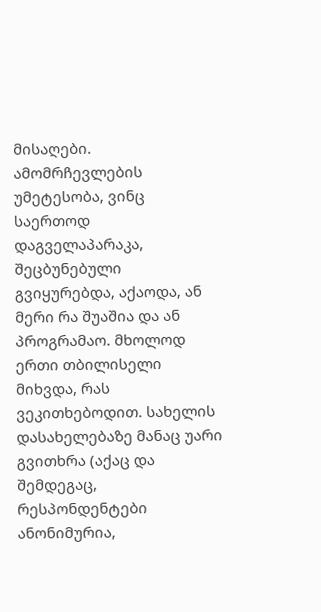მისაღები. ამომრჩევლების უმეტესობა, ვინც საერთოდ დაგველაპარაკა, შეცბუნებული გვიყურებდა, აქაოდა, ან მერი რა შუაშია და ან პროგრამაო. მხოლოდ ერთი თბილისელი მიხვდა, რას ვეკითხებოდით. სახელის დასახელებაზე მანაც უარი გვითხრა (აქაც და შემდეგაც, რესპონდენტები ანონიმურია,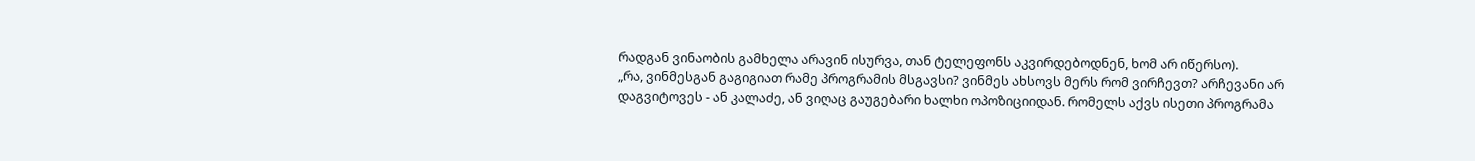რადგან ვინაობის გამხელა არავინ ისურვა, თან ტელეფონს აკვირდებოდნენ, ხომ არ იწერსო).
„რა, ვინმესგან გაგიგიათ რამე პროგრამის მსგავსი? ვინმეს ახსოვს მერს რომ ვირჩევთ? არჩევანი არ დაგვიტოვეს - ან კალაძე, ან ვიღაც გაუგებარი ხალხი ოპოზიციიდან. რომელს აქვს ისეთი პროგრამა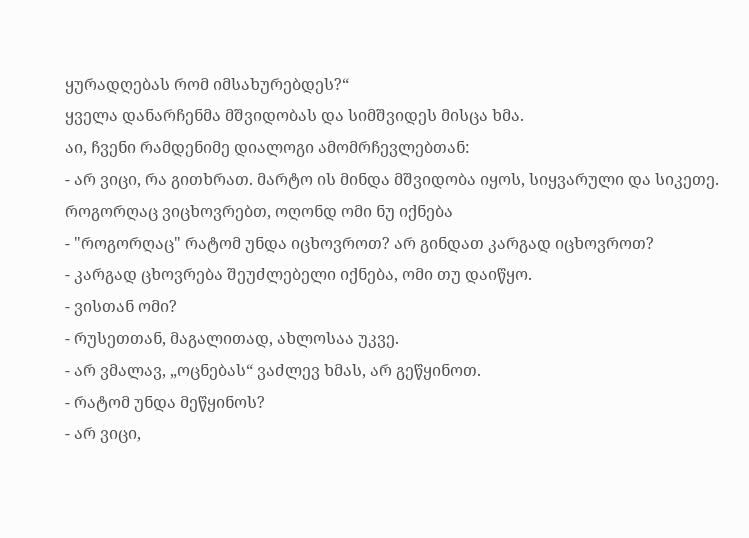ყურადღებას რომ იმსახურებდეს?“
ყველა დანარჩენმა მშვიდობას და სიმშვიდეს მისცა ხმა.
აი, ჩვენი რამდენიმე დიალოგი ამომრჩევლებთან:
- არ ვიცი, რა გითხრათ. მარტო ის მინდა მშვიდობა იყოს, სიყვარული და სიკეთე. როგორღაც ვიცხოვრებთ, ოღონდ ომი ნუ იქნება
- "როგორღაც" რატომ უნდა იცხოვროთ? არ გინდათ კარგად იცხოვროთ?
- კარგად ცხოვრება შეუძლებელი იქნება, ომი თუ დაიწყო.
- ვისთან ომი?
- რუსეთთან, მაგალითად, ახლოსაა უკვე.
- არ ვმალავ, „ოცნებას“ ვაძლევ ხმას, არ გეწყინოთ.
- რატომ უნდა მეწყინოს?
- არ ვიცი,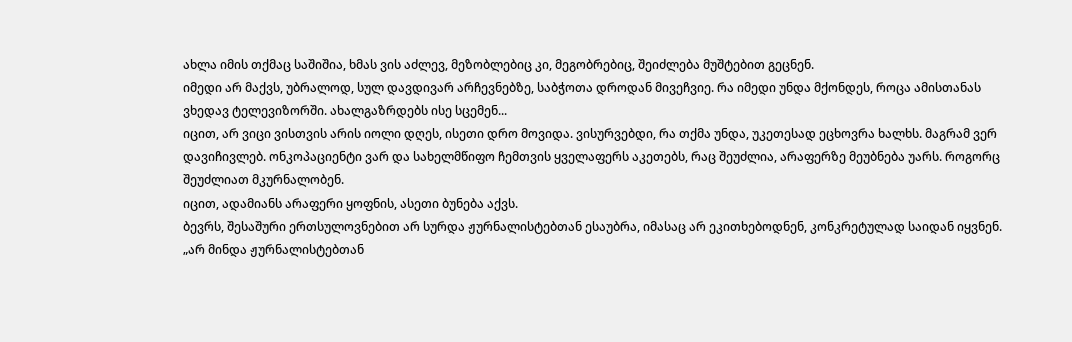ახლა იმის თქმაც საშიშია, ხმას ვის აძლევ, მეზობლებიც კი, მეგობრებიც, შეიძლება მუშტებით გეცნენ.
იმედი არ მაქვს, უბრალოდ, სულ დავდივარ არჩევნებზე, საბჭოთა დროდან მივეჩვიე. რა იმედი უნდა მქონდეს, როცა ამისთანას ვხედავ ტელევიზორში. ახალგაზრდებს ისე სცემენ...
იცით, არ ვიცი ვისთვის არის იოლი დღეს, ისეთი დრო მოვიდა. ვისურვებდი, რა თქმა უნდა, უკეთესად ეცხოვრა ხალხს. მაგრამ ვერ დავიჩივლებ. ონკოპაციენტი ვარ და სახელმწიფო ჩემთვის ყველაფერს აკეთებს, რაც შეუძლია, არაფერზე მეუბნება უარს. როგორც შეუძლიათ მკურნალობენ.
იცით, ადამიანს არაფერი ყოფნის, ასეთი ბუნება აქვს.
ბევრს, შესაშური ერთსულოვნებით არ სურდა ჟურნალისტებთან ესაუბრა, იმასაც არ ეკითხებოდნენ, კონკრეტულად საიდან იყვნენ.
„არ მინდა ჟურნალისტებთან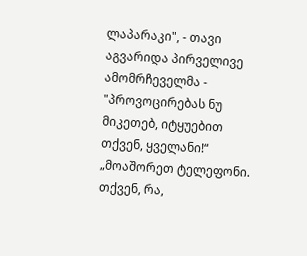ლაპარაკი", - თავი აგვარიდა პირველივე ამომრჩეველმა - "პროვოცირებას ნუ მიკეთებ, იტყუებით თქვენ, ყველანი!“
„მოაშორეთ ტელეფონი. თქვენ, რა,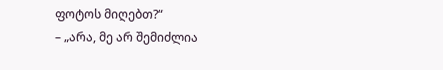ფოტოს მიღებთ?“
– „არა, მე არ შემიძლია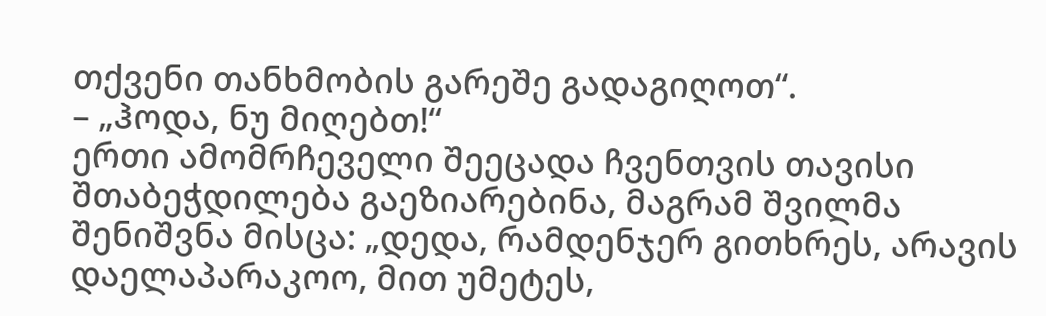თქვენი თანხმობის გარეშე გადაგიღოთ“.
– „ჰოდა, ნუ მიღებთ!“
ერთი ამომრჩეველი შეეცადა ჩვენთვის თავისი შთაბეჭდილება გაეზიარებინა, მაგრამ შვილმა შენიშვნა მისცა: „დედა, რამდენჯერ გითხრეს, არავის დაელაპარაკოო, მით უმეტეს,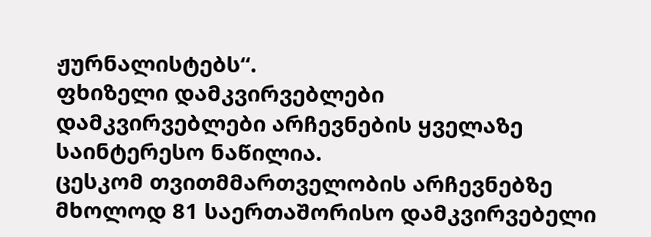ჟურნალისტებს“.
ფხიზელი დამკვირვებლები
დამკვირვებლები არჩევნების ყველაზე საინტერესო ნაწილია.
ცესკომ თვითმმართველობის არჩევნებზე მხოლოდ 81 საერთაშორისო დამკვირვებელი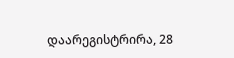დაარეგისტრირა, 28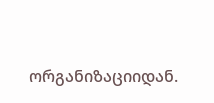ორგანიზაციიდან.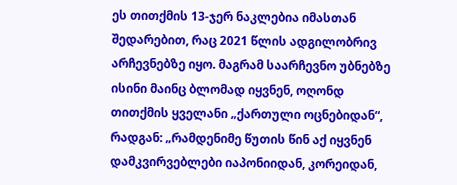ეს თითქმის 13-ჯერ ნაკლებია იმასთან შედარებით, რაც 2021 წლის ადგილობრივ არჩევნებზე იყო. მაგრამ საარჩევნო უბნებზე ისინი მაინც ბლომად იყვნენ, ოღონდ თითქმის ყველანი „ქართული ოცნებიდან“, რადგან: „რამდენიმე წუთის წინ აქ იყვნენ დამკვირვებლები იაპონიიდან, კორეიდან,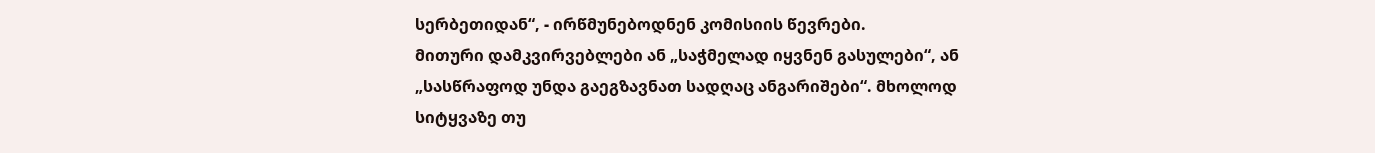სერბეთიდან“, - ირწმუნებოდნენ კომისიის წევრები.
მითური დამკვირვებლები ან „საჭმელად იყვნენ გასულები“, ან „სასწრაფოდ უნდა გაეგზავნათ სადღაც ანგარიშები“. მხოლოდ სიტყვაზე თუ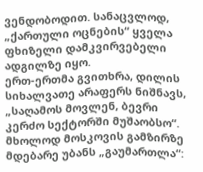ვენდობოდით. სანაცვლოდ, „ქართული ოცნების“ ყველა ფხიზელი დამკვირვებელი ადგილზე იყო.
ერთ-ერთმა გვითხრა, დილის სიხალვათე არაფერს ნიშნავს, „საღამოს მოვლენ, ბევრი კერძო სექტორში მუშაობსო“.
მხოლოდ მოსკოვის გამზირზე მდებარე უბანს „გაუმართლა“: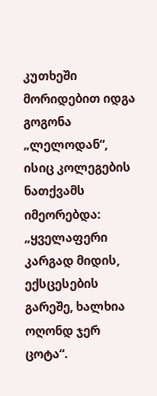კუთხეში მორიდებით იდგა გოგონა „ლელოდან“, ისიც კოლეგების ნათქვამს იმეორებდა: „ყველაფერი კარგად მიდის, ექსცესების გარეშე, ხალხია ოღონდ ჯერ ცოტა“.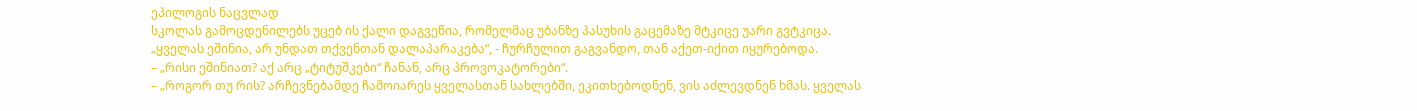ეპილოგის ნაცვლად
სკოლას გამოცდენილებს უცებ ის ქალი დაგვეწია, რომელმაც უბანზე პასუხის გაცემაზე მტკიცე უარი გვტკიცა.
„ყველას ეშინია, არ უნდათ თქვენთან დალაპარაკება“, - ჩურჩულით გაგვანდო, თან აქეთ-იქით იყურებოდა.
– „რისი ეშინიათ? აქ არც „ტიტუშკები“ ჩანან, არც პროვოკატორები“.
– „როგორ თუ რის? არჩევნებამდე ჩამოიარეს ყველასთან სახლებში, ეკითხებოდნენ, ვის აძლევდნენ ხმას. ყველას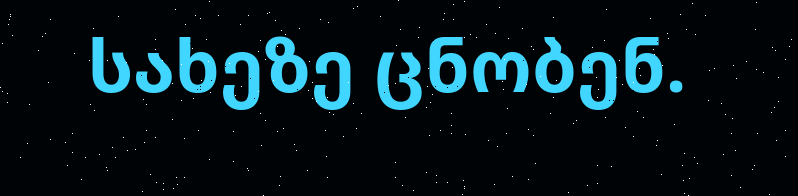სახეზე ცნობენ.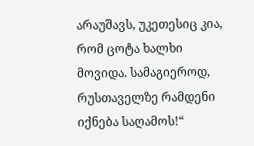არაუშავს, უკეთესიც კია, რომ ცოტა ხალხი მოვიდა. სამაგიეროდ, რუსთაველზე რამდენი იქნება საღამოს!“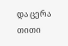და ცერა თითი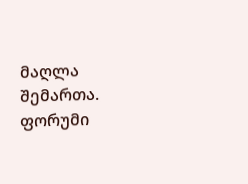მაღლა შემართა.
ფორუმი